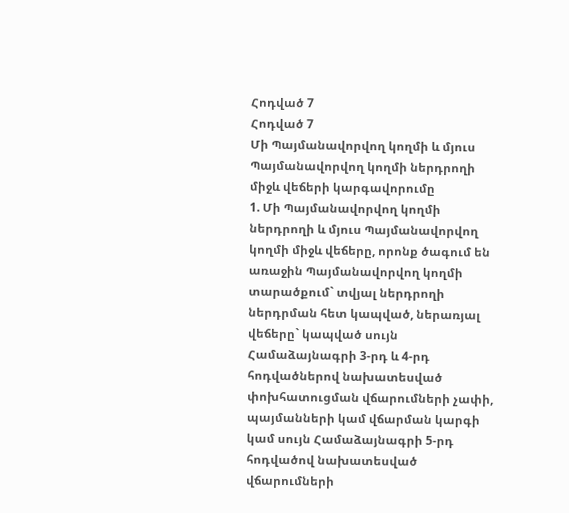Հոդված 7
Հոդված 7
Մի Պայմանավորվող կողմի և մյուս Պայմանավորվող կողմի ներդրողի միջև վեճերի կարգավորումը
1. Մի Պայմանավորվող կողմի ներդրողի և մյուս Պայմանավորվող կողմի միջև վեճերը, որոնք ծագում են առաջին Պայմանավորվող կողմի տարածքում` տվյալ ներդրողի ներդրման հետ կապված, ներառյալ վեճերը` կապված սույն Համաձայնագրի 3-րդ և 4-րդ հոդվածներով նախատեսված փոխհատուցման վճարումների չափի, պայմանների կամ վճարման կարգի կամ սույն Համաձայնագրի 5-րդ հոդվածով նախատեսված վճարումների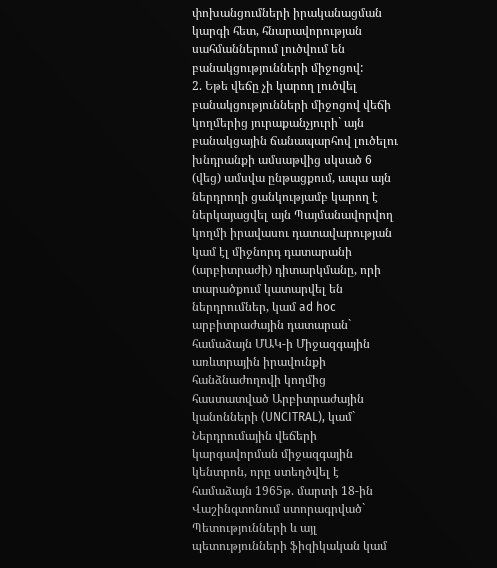փոխանցումների իրականացման կարգի հետ, հնարավորության սահմաններում լուծվում են բանակցությունների միջոցով:
2. Եթե վեճը չի կարող լուծվել բանակցությունների միջոցով վեճի կողմերից յուրաքանչյուրի` այն բանակցային ճանապարհով լուծելու խնդրանքի ամսաթվից սկսած 6 (վեց) ամսվա ընթացքում, ապա այն ներդրողի ցանկությամբ կարող է ներկայացվել այն Պայմանավորվող կողմի իրավասու դատավարության կամ էլ միջնորդ դատարանի (արբիտրաժի) դիտարկմանը, որի տարածքում կատարվել են ներդրումներ, կամ ad hoc արբիտրաժային դատարան` համաձայն ՄԱԿ-ի Միջազգային առևտրային իրավունքի հանձնաժողովի կողմից հաստատված Արբիտրաժային կանոնների (UNCITRAL), կամ` Ներդրումային վեճերի կարգավորման միջազգային կենտրոն, որը ստեղծվել է համաձայն 1965թ. մարտի 18-ին Վաշինգտոնում ստորագրված` Պետությունների և այլ պետությունների ֆիզիկական կամ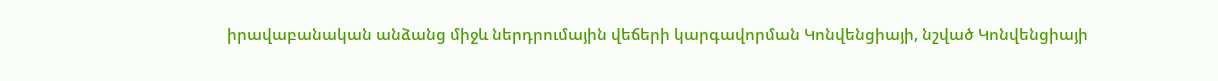իրավաբանական անձանց միջև ներդրումային վեճերի կարգավորման Կոնվենցիայի, նշված Կոնվենցիայի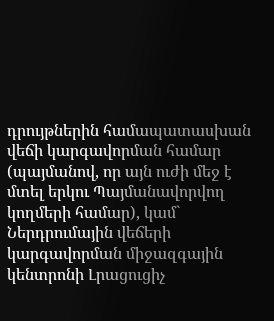դրույթներին համապատասխան վեճի կարգավորման համար (պայմանով, որ այն ուժի մեջ է մտել երկու Պայմանավորվող կողմերի համար), կամ` Ներդրումային վեճերի կարգավորման միջազգային կենտրոնի Լրացուցիչ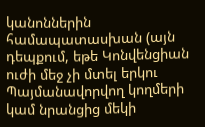կանոններին համապատասխան (այն դեպքում, եթե Կոնվենցիան ուժի մեջ չի մտել երկու Պայմանավորվող կողմերի կամ նրանցից մեկի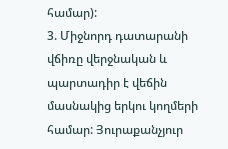համար):
3. Միջնորդ դատարանի վճիռը վերջնական և պարտադիր է վեճին մասնակից երկու կողմերի համար: Յուրաքանչյուր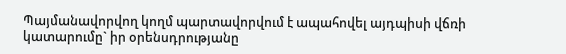Պայմանավորվող կողմ պարտավորվում է ապահովել այդպիսի վճռի կատարումը` իր օրենսդրությանը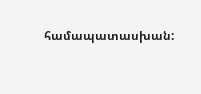համապատասխան: